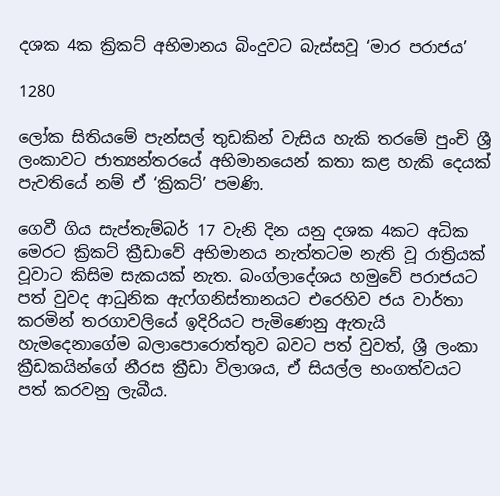දශක 4ක ක්‍රිකට් අභිමානය බිංදුවට බැස්සවූ ‘මාර පරාජය’

1280

ලෝක සිතියමේ පැන්සල් තුඩකින් වැසිය හැකි තරමේ පුංචි ශ්‍රී ලංකාවට ජාත්‍යන්තරයේ අභිමානයෙන් කතා කළ හැකි දෙයක් පැවතියේ නම් ඒ ‘ක්‍රිකට්’ පමණි.

ගෙවී ගිය සැප්තැම්බර් 17 වැනි දින යනු දශක 4කට අධික මෙරට ක්‍රිකට් ක්‍රීඩාවේ අභිමානය නැත්තටම නැති වූ රාත්‍රියක් වූවාට කිසිම සැකයක් නැත. බංග්ලාදේශය හමුවේ පරාජයට පත් වුවද ආධුනික ඇෆ්ගනිස්තානයට එරෙහිව ජය වාර්තා කරමින් තරගාවලියේ ඉදිරියට පැමිණෙනු ඇතැයි හැමදෙනාගේම බලාපොරොත්තුව බවට පත් වුවත්, ශ්‍රී ලංකා ක්‍රීඩකයින්ගේ නීරස ක්‍රීඩා විලාශය, ඒ සියල්ල භංගත්වයට පත් කරවනු ලැබීය.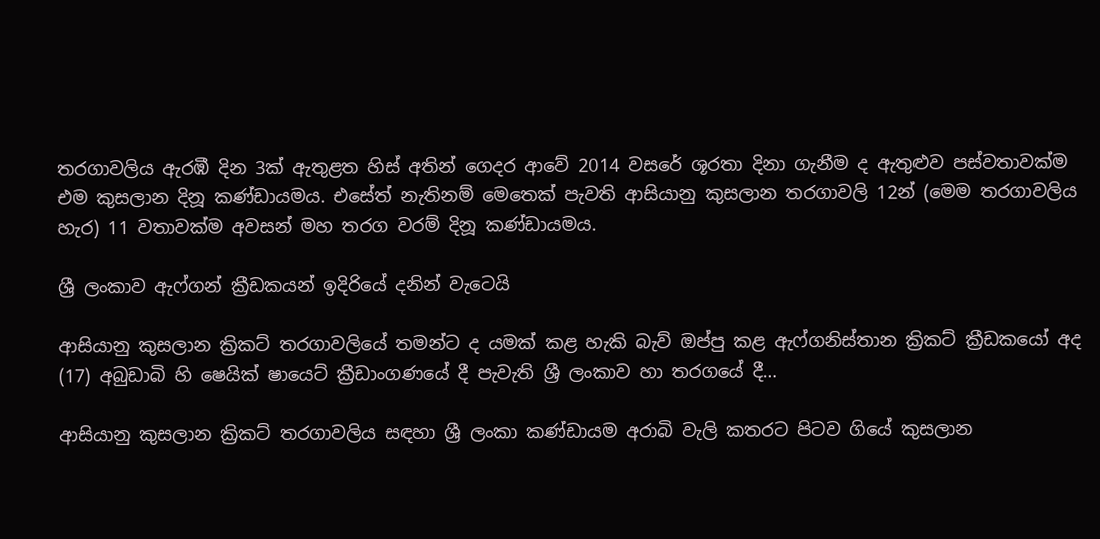තරගාවලිය ඇරඹී දින 3ක් ඇතුළත හිස් අතින් ගෙදර ආවේ 2014 වසරේ ශූරතා දිනා ගැනීම ද ඇතුළුව පස්වතාවක්ම එම කුසලාන දිනූ කණ්ඩායමය. එසේත් නැතිනම් මෙතෙක් පැවති ආසියානු කුසලාන තරගාවලි 12න් (මෙම තරගාවලිය හැර) 11 වතාවක්ම අවසන් මහ තරග වරම් දිනූ කණ්ඩායමය.

ශ්‍රී ලංකාව ඇෆ්ගන් ක්‍රීඩකයන් ඉදිරියේ දනින් වැටෙයි

ආසියානු කුසලාන ක්‍රිකට් තරගාවලියේ තමන්ට ද යමක් කළ හැකි බැව් ඔප්පු කළ ඇෆ්ගනිස්තාන ක්‍රිකට් ක්‍රීඩකයෝ අද (17) අබුඩාබි හි ෂෙයික් ෂායෙට් ක්‍රීඩාංගණයේ දී පැවැති ශ්‍රී ලංකාව හා තරගයේ දී…

ආසියානු කුසලාන ක්‍රිකට් තරගාවලිය සඳහා ශ්‍රී ලංකා කණ්ඩායම අරාබි වැලි කතරට පිටව ගියේ කුසලාන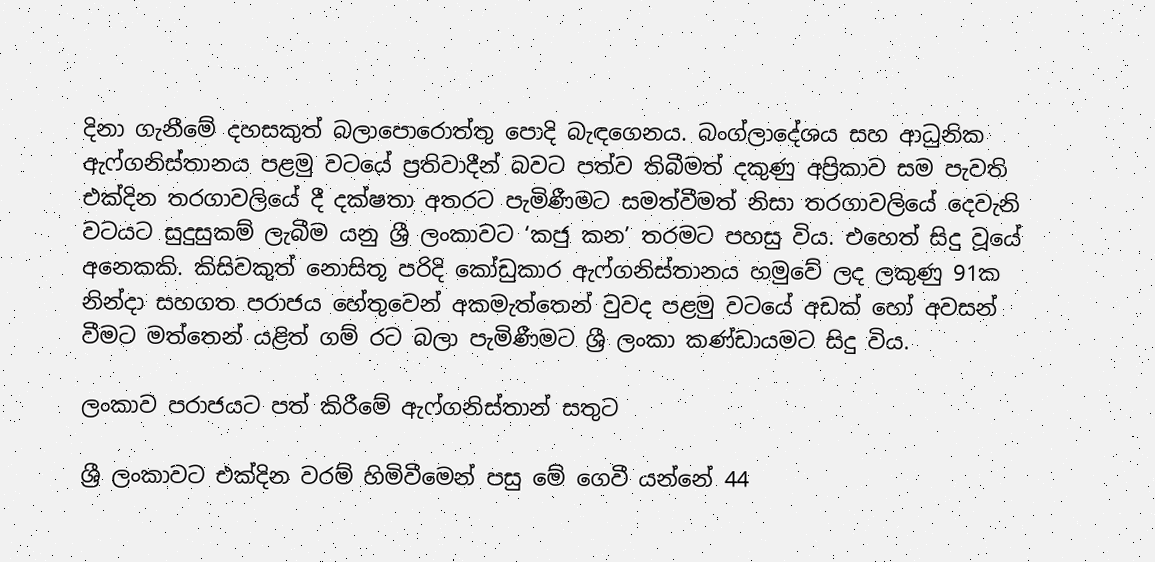දිනා ගැනීමේ දහසකුත් බලාපොරොත්තු පොදි බැඳගෙනය. බංග්ලාදේශය සහ ආධුනික ඇෆ්ගනිස්තානය පළමු වටයේ ප්‍රතිවාදීන් බවට පත්ව තිබීමත් දකුණු අප්‍රිකාව සම පැවති එක්දින තරගාවලියේ දී දක්ෂතා අතරට පැමිණීමට සමත්වීමත් නිසා තරගාවලියේ දෙවැනි වටයට සුදුසුකම් ලැබීම යනු ශ්‍රී ලංකාවට ‘කජු කන’ තරමට පහසු විය. එහෙත් සිදු වූයේ අනෙකකි. කිසිවකුත් නොසිතූ පරිදි කෝඩුකාර ඇෆ්ගනිස්තානය හමුවේ ලද ලකුණු 91ක නින්දා සහගත පරාජය හේතුවෙන් අකමැත්තෙන් වුවද පළමු වටයේ අඩක් හෝ අවසන් වීමට මත්තෙන් යළිත් ගම් රට බලා පැමිණීමට ශ්‍රී ලංකා කණ්ඩායමට සිදු විය.

ලංකාව පරාජයට පත් කිරීමේ ඇෆ්ගනිස්තාන් සතුට

ශ්‍රී ලංකාවට එක්දින වරම් හිමිවීමෙන් පසු මේ ගෙවී යන්නේ 44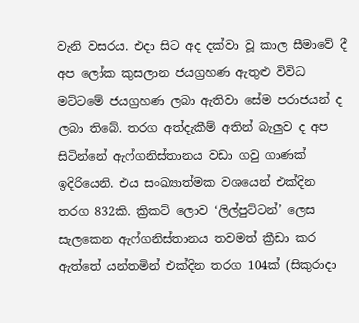වැනි වසරය. එදා සිට අද දක්වා වූ කාල සීමාවේ දී අප ලෝක කුසලාන ජයග්‍රහණ ඇතුළු විවිධ මට්ටමේ ජයග්‍රහණ ලබා ඇතිවා සේම පරාජයන් ද ලබා තිබේ. තරග අත්දැකීම් අතින් බැලුව ද අප සිටින්නේ ඇෆ්ගනිස්තානය වඩා ගවු ගාණක් ඉදිරියෙනි. එය සංඛ්‍යාත්මක වශයෙන් එක්දින තරග 832කි. ක්‍රිකට් ලොව ‘ලිල්පුට්ටන්’ ලෙස සැලකෙන ඇෆ්ගනිස්තානය තවමත් ක්‍රීඩා කර ඇත්තේ යන්තමින් එක්දින තරග 104ක් (සිකුරාදා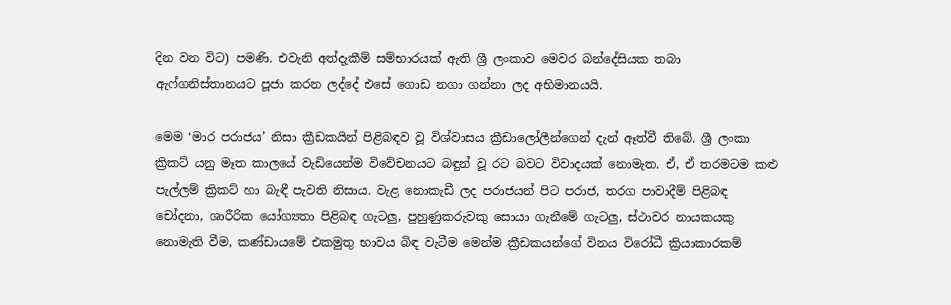දින වන විට) පමණි. එවැනි අත්දැකීම් සම්භාරයක් ඇති ශ්‍රී ලංකාව මෙවර බන්දේසියක තබා ඇෆ්ගනිස්තානයට පූජා කරන ලද්දේ එසේ ගොඩ නගා ගන්නා ලද අභිමානයයි.

මෙම ‘මාර පරාජය’ නිසා ක්‍රීඩකයින් පිළිබඳව වූ විශ්වාසය ක්‍රීඩාලෝලීන්ගෙන් දැන් ඈත්වී තිබේ. ශ්‍රී ලංකා ක්‍රිකට් යනු මෑත කාලයේ වැඩියෙන්ම විවේචනයට බඳුන් වූ රට බවට විවාදයක් නොමැත. ඒ, ඒ තරමටම කළු පැල්ලම් ක්‍රිකට් හා බැඳී පැවති නිසාය. වැළ නොකැඩී ලද පරාජයන් පිට පරාජ, තරග පාවාදීම් පිළිබඳ චෝදනා, ශාරීරික යෝග්‍යතා පිළිබඳ ගැටලු, පුහුණුකරුවකු සොයා ගැනීමේ ගැටලු, ස්ථාවර නායකයකු නොමැති වීම, කණ්ඩායමේ එකමුතු භාවය බිඳ වැටීම මෙන්ම ක්‍රීඩකයන්ගේ විනය විරෝධී ක්‍රියාකාරකම්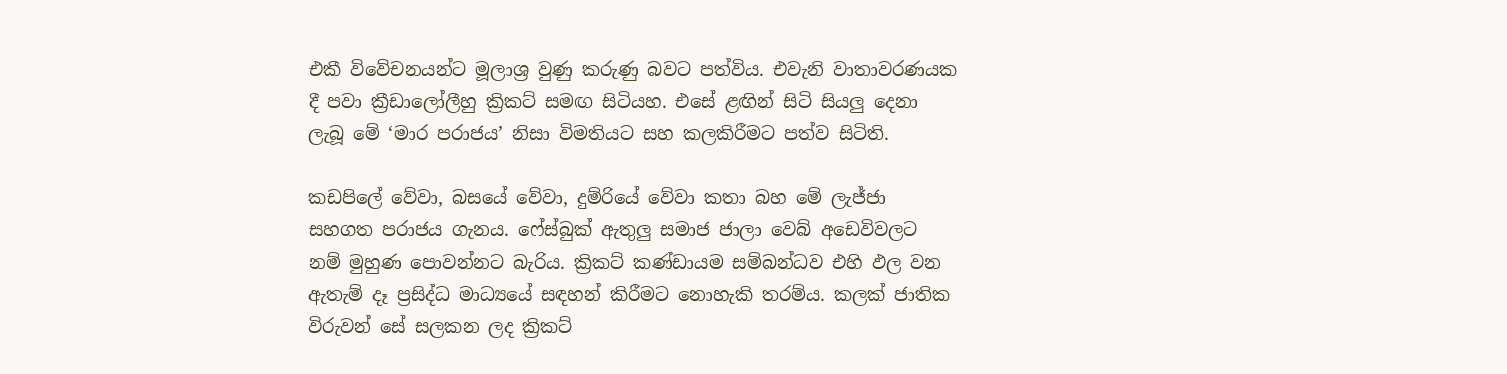එකී විවේචනයන්ට මූලාශ්‍ර වුණු කරුණු බවට පත්විය. එවැනි වාතාවරණයක දී පවා ක්‍රීඩාලෝලීහු ක්‍රිකට් සමඟ සිටියහ. එසේ ළඟින් සිටි සියලු දෙනා ලැබූ මේ ‘මාර පරාජය’ නිසා විමතියට සහ කලකිරීමට පත්ව සිටිති.

කඩපිලේ වේවා, බසයේ වේවා, දුම්රියේ වේවා කතා බහ මේ ලැජ්ජා සහගත පරාජය ගැනය. ෆේස්බුක් ඇතුලු සමාජ ජාලා වෙබ් අඩෙවිවලට නම් මුහුණ පොවන්නට බැරිය. ක්‍රිකට් කණ්ඩායම සම්බන්ධව එහි ඵල වන ඇතැම් දෑ ප්‍රසිද්ධ මාධ්‍යයේ සඳහන් කිරීමට නොහැකි තරම්ය. කලක් ජාතික විරුවන් සේ සලකන ලද ක්‍රිකට්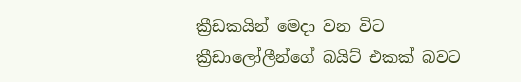ක්‍රීඩකයින් මෙදා වන විට ක්‍රීඩාලෝලීන්ගේ බයිට් එකක් බවට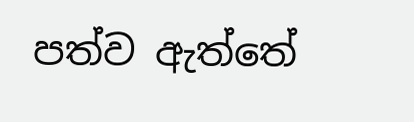පත්ව ඇත්තේ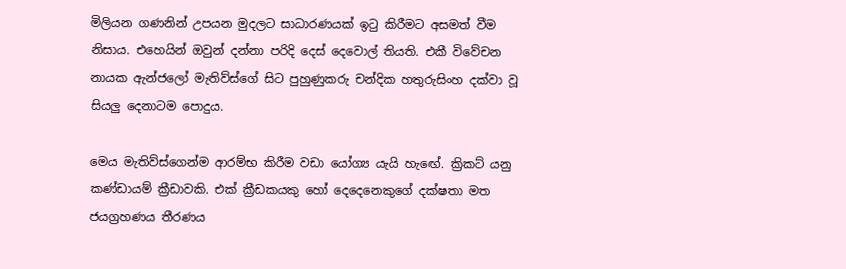මිලියන ගණනින් උපයන මුදලට සාධාරණයක් ඉටු කිරීමට අසමත් වීම නිසාය. එහෙයින් ඔවුන් දන්නා පරිදි දෙස් දෙවොල් තියති. එකී විවේචන නායක ඇන්ජලෝ මැතිව්ස්ගේ සිට පුහුණුකරු චන්දික හතුරුසිංහ දක්වා වූ සියලු දෙනාටම පොදුය.

මෙය මැතිව්ස්ගෙන්ම ආරම්භ කිරීම වඩා යෝග්‍ය යැයි හැඟේ. ක්‍රිකට් යනු කණ්ඩායම් ක්‍රීඩාවකි. එක් ක්‍රීඩකයකු හෝ දෙදෙනෙකුගේ දක්ෂතා මත ජයග්‍රහණය තීරණය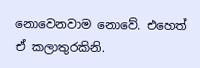නොවෙනවාම නොවේ. එහෙත් ඒ කලාතුරකිනි.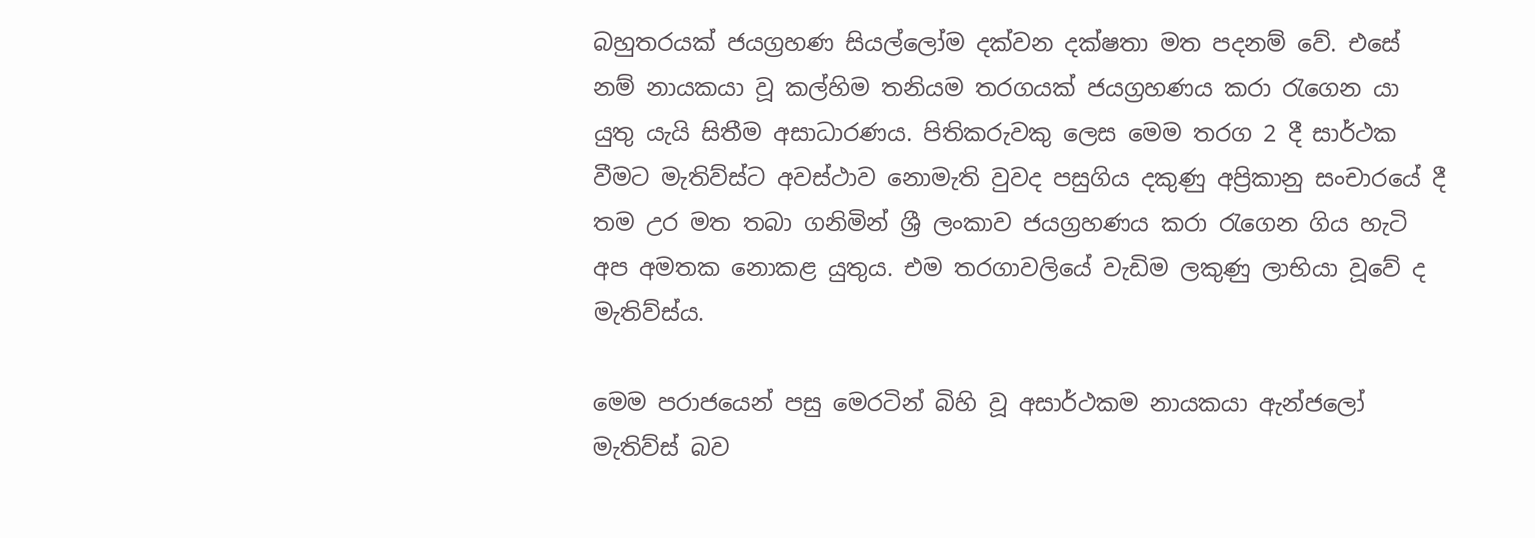බහුතරයක් ජයග්‍රහණ සියල්ලෝම දක්වන දක්ෂතා මත පදනම් වේ. එසේ නම් නායකයා වූ කල්හිම තනියම තරගයක් ජයග්‍රහණය කරා රැගෙන යා යුතු යැයි සිතීම අසාධාරණය. පිතිකරුවකු ලෙස මෙම තරග 2 දී සාර්ථක වීමට මැතිව්ස්ට අවස්ථාව නොමැති වුවද පසුගිය දකුණු අප්‍රිකානු සංචාරයේ දී තම උර මත තබා ගනිමින් ශ්‍රී ලංකාව ජයග්‍රහණය කරා රැගෙන ගිය හැටි අප අමතක නොකළ යුතුය. එම තරගාවලියේ වැඩිම ලකුණු ලාභියා වූවේ ද මැතිව්ස්ය.

මෙම පරාජයෙන් පසු මෙරටින් බිහි වූ අසාර්ථකම නායකයා ඇන්ජලෝ මැතිව්ස් බව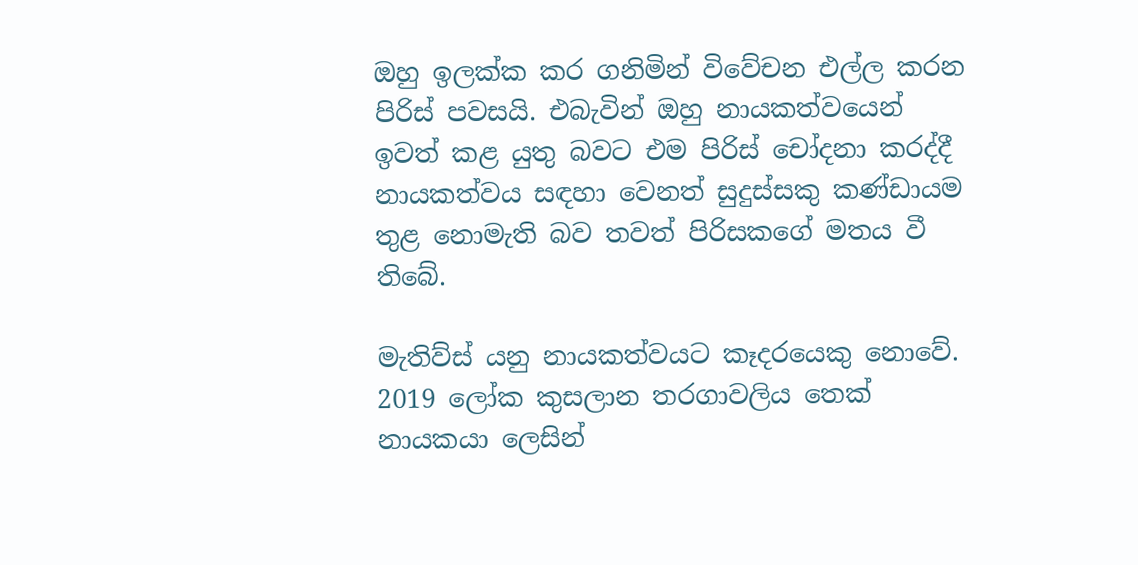ඔහු ඉලක්ක කර ගනිමින් විවේචන එල්ල කරන පිරිස් පවසයි. එබැවින් ඔහු නායකත්වයෙන් ඉවත් කළ යුතු බවට එම පිරිස් චෝදනා කරද්දී නායකත්වය සඳහා වෙනත් සුදුස්සකු කණ්ඩායම තුළ නොමැති බව තවත් පිරිසකගේ මතය වී තිබේ.

මැතිව්ස් යනු නායකත්වයට කෑදරයෙකු නොවේ. 2019 ලෝක කුසලාන තරගාවලිය තෙක් නායකයා ලෙසින්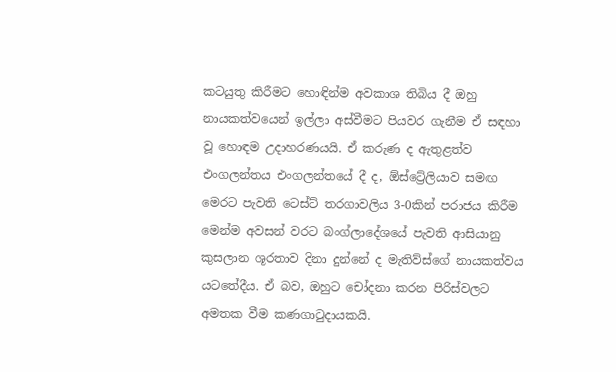කටයුතු කිරීමට හොඳින්ම අවකාශ තිබිය දී ඔහු නායකත්වයෙන් ඉල්ලා අස්වීමට පියවර ගැනීම ඒ සඳහා වූ හොඳම උදාහරණයයි. ඒ කරුණ ද ඇතුළත්ව එංගලන්තය එංගලන්තයේ දී ද, ඕස්ට්‍රේලියාව සමඟ මෙරට පැවති ටෙස්ට් තරගාවලිය 3-0කින් පරාජය කිරීම මෙන්ම අවසන් වරට බංග්ලාදේශයේ පැවති ආසියානු කුසලාන ශූරතාව දිනා දුන්නේ ද මැතිව්ස්ගේ නායකත්වය යටතේදීය. ඒ බව, ඔහුට චෝදනා කරන පිරිස්වලට අමතක වීම කණගාටුදායකයි.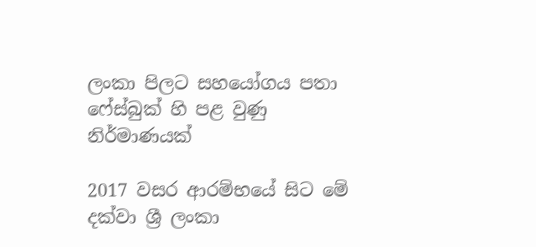ලංකා පිලට සහයෝගය පතා ෆේස්බුක් හි පළ වුණු නිර්මාණයක්

2017 වසර ආරම්භයේ සිට මේ දක්වා ශ්‍රී ලංකා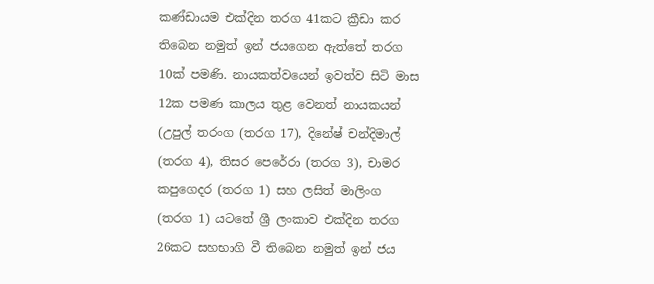කණ්ඩායම එක්දින තරග 41කට ක්‍රීඩා කර තිබෙන නමුත් ඉන් ජයගෙන ඇත්තේ තරග 10ක් පමණි. නායකත්වයෙන් ඉවත්ව සිටි මාස 12ක පමණ කාලය තුළ වෙනත් නායකයන් (උපුල් තරංග (තරග 17), දිනේෂ් චන්දිමාල් (තරග 4), තිසර පෙරේරා (තරග 3), චාමර කපුගෙදර (තරග 1) සහ ලසිත් මාලිංග (තරග 1) යටතේ ශ්‍රී ලංකාව එක්දින තරග 26කට සහභාගි වී තිබෙන නමුත් ඉන් ජය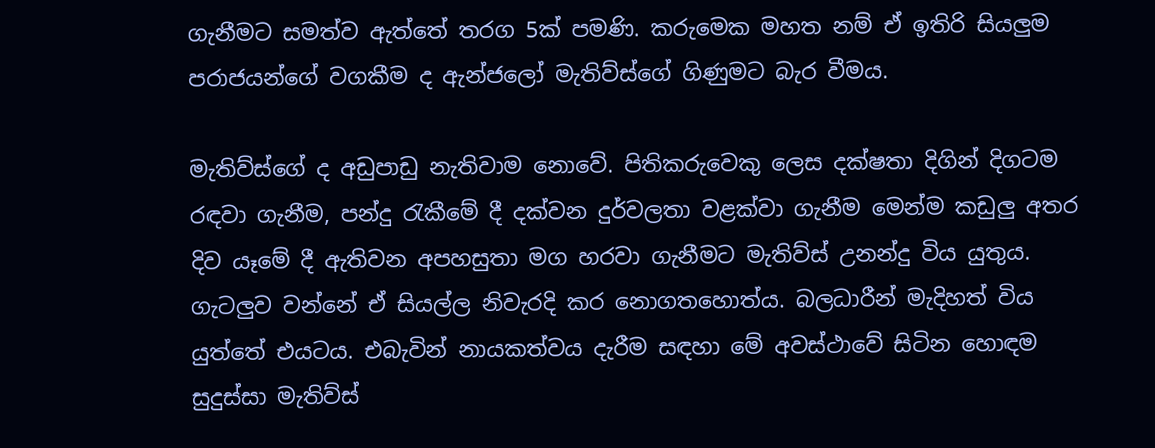ගැනීමට සමත්ව ඇත්තේ තරග 5ක් පමණි. කරුමෙක මහත නම් ඒ ඉතිරි සියලුම පරාජයන්ගේ වගකීම ද ඇන්ජලෝ මැතිව්ස්ගේ ගිණුමට බැර වීමය.

මැතිව්ස්ගේ ද අඩුපාඩු නැතිවාම නොවේ. පිතිකරුවෙකු ලෙස දක්ෂතා දිගින් දිගටම රඳවා ගැනීම, පන්දු රැකීමේ දී දක්වන දුර්වලතා වළක්වා ගැනීම මෙන්ම කඩුලු අතර දිව යෑමේ දී ඇතිවන අපහසුතා මග හරවා ගැනීමට මැතිව්ස් උනන්දු විය යුතුය. ගැටලුව වන්නේ ඒ සියල්ල නිවැරදි කර නොගතහොත්ය. බලධාරීන් මැදිහත් විය යුත්තේ එයටය. එබැවින් නායකත්වය දැරීම සඳහා මේ අවස්ථාවේ සිටින හොඳම සුදුස්සා මැතිව්ස්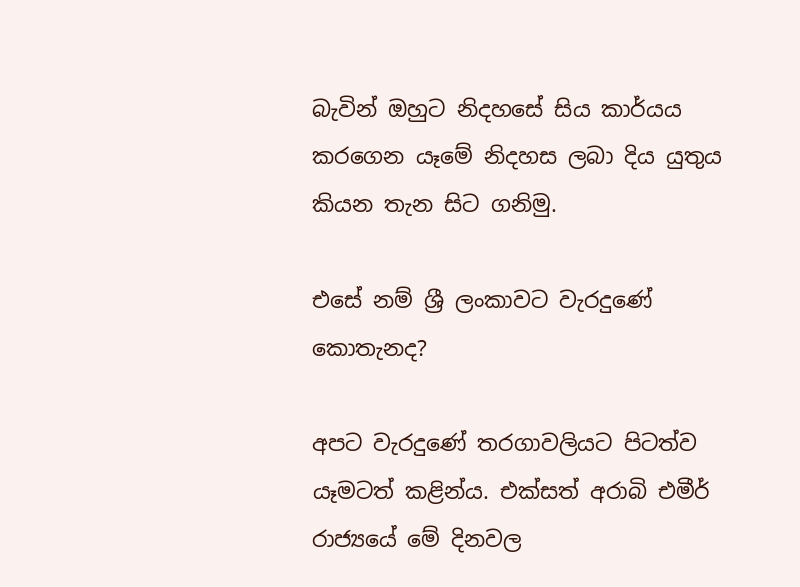බැවින් ඔහුට නිදහසේ සිය කාර්යය කරගෙන යෑමේ නිදහස ලබා දිය යුතුය කියන තැන සිට ගනිමු.

එසේ නම් ශ්‍රී ලංකාවට වැරදුණේ කොතැනද?

අපට වැරදුණේ තරගාවලියට පිටත්ව යෑමටත් කළින්ය. එක්සත් අරාබි එමීර් රාජ්‍යයේ මේ දිනවල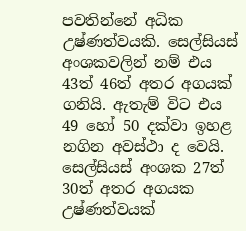පවතින්නේ අධික උෂ්ණත්වයකි. සෙල්සියස් අංශකවලින් නම් එය 43ත් 46ත් අතර අගයක් ගනියි. ඇතැම් විට එය 49 හෝ 50 දක්වා ඉහළ නගින අවස්ථා ද වෙයි. සෙල්සියස් අංශක 27ත් 30ත් අතර අගයක උෂ්ණත්වයක්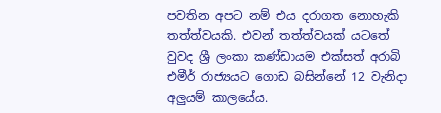පවතින අපට නම් එය දරාගත නොහැකි තත්ත්වයකි. එවන් තත්ත්වයක් යටතේ වුවද ශ්‍රී ලංකා කණ්ඩායම එක්සත් අරාබි එමීර් රාජ්‍යයට ගොඩ බසින්නේ 12 වැනිදා අලුයම් කාලයේය.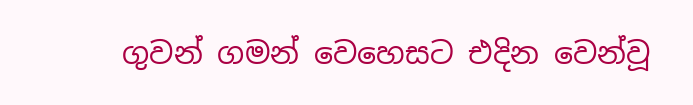ගුවන් ගමන් වෙහෙසට එදින වෙන්වූ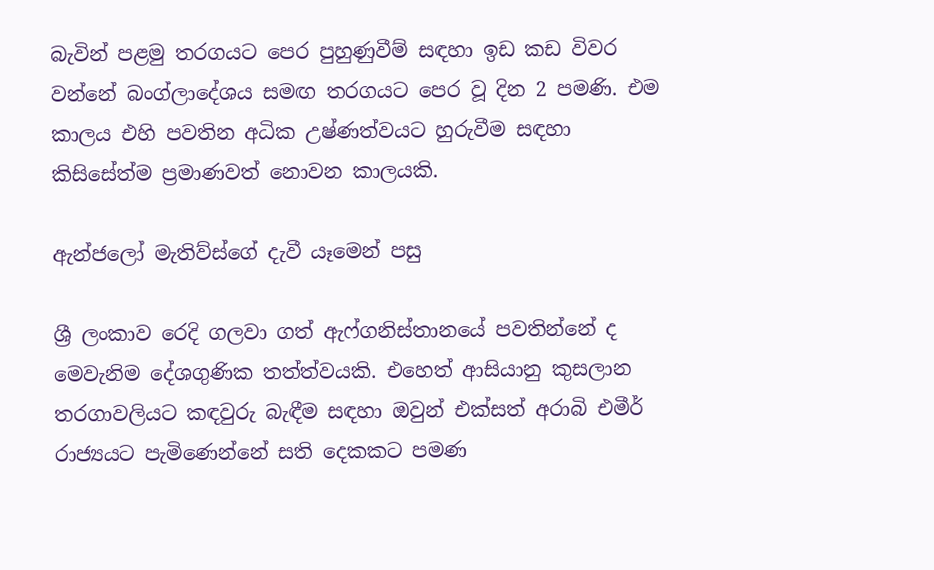බැවින් පළමු තරගයට පෙර පුහුණුවීම් සඳහා ඉඩ කඩ විවර වන්නේ බංග්ලාදේශය සමඟ තරගයට පෙර වූ දින 2 පමණි. එම කාලය එහි පවතින අධික උෂ්ණත්වයට හුරුවීම සඳහා කිසිසේත්ම ප්‍රමාණවත් නොවන කාලයකි.

ඇන්ජලෝ මැතිව්ස්ගේ දැවී යෑමෙන් පසු

ශ්‍රී ලංකාව රෙදි ගලවා ගත් ඇෆ්ගනිස්තානයේ පවතින්නේ ද මෙවැනිම දේශගුණික තත්ත්වයකි. එහෙත් ආසියානු කුසලාන තරගාවලියට කඳවුරු බැඳීම සඳහා ඔවුන් එක්සත් අරාබි එමීර් රාජ්‍යයට පැමිණෙන්නේ සති දෙකකට පමණ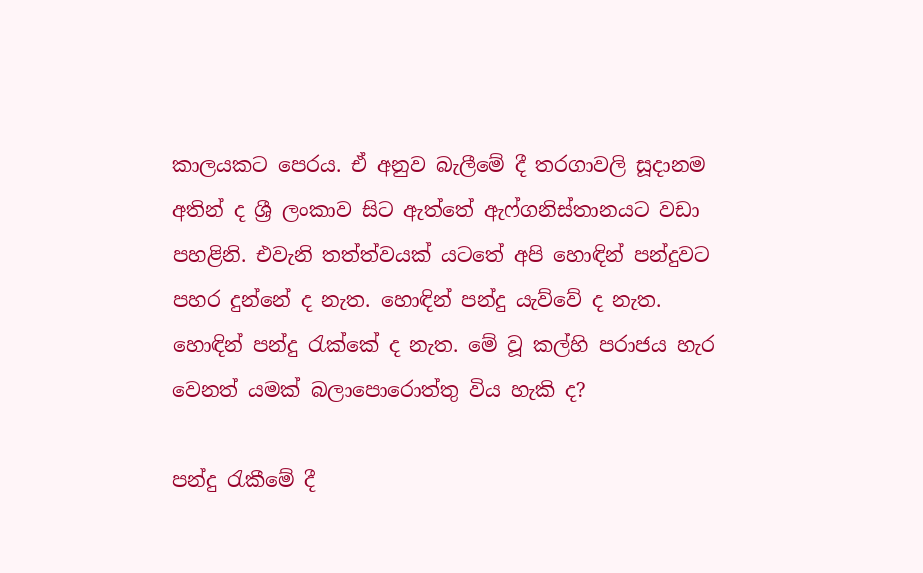කාලයකට පෙරය. ඒ අනුව බැලීමේ දී තරගාවලි සූදානම අතින් ද ශ්‍රී ලංකාව සිට ඇත්තේ ඇෆ්ගනිස්තානයට වඩා පහළිනි. එවැනි තත්ත්වයක් යටතේ අපි හොඳින් පන්දුවට පහර දුන්නේ ද නැත. හොඳින් පන්දු යැව්වේ ද නැත. හොඳින් පන්දු රැක්කේ ද නැත. මේ වූ කල්හි පරාජය හැර වෙනත් යමක් බලාපොරොත්තු විය හැකි ද?

පන්දු රැකීමේ දී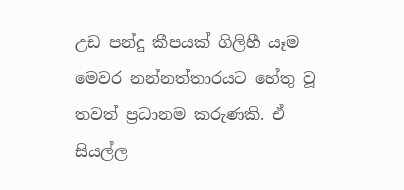උඩ පන්දු කීපයක් ගිලිහී යෑම මෙවර නන්නත්තාරයට හේතු වූ තවත් ප්‍රධානම කරුණකි. ඒ සියල්ල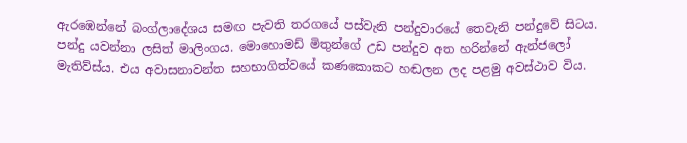ඇරඹෙන්නේ බංග්ලාදේශය සමඟ පැවති තරගයේ පස්වැනි පන්දුවාරයේ තෙවැනි පන්දුවේ සිටය. පන්දු යවන්නා ලසිත් මාලිංගය. මොහොමඩ් මිතුන්ගේ උඩ පන්දුව අත හරින්නේ ඇන්ජලෝ මැතිව්ස්ය. එය අවාසනාවන්ත සහභාගිත්වයේ කණකොකට හඬලන ලද පළමු අවස්ථාව විය.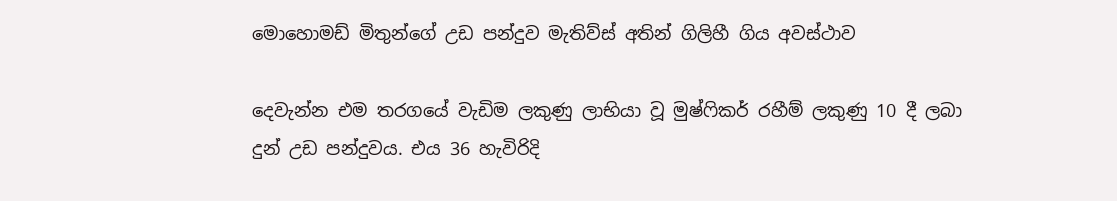මොහොමඩ් මිතුන්ගේ උඩ පන්දුව මැතිව්ස් අතින් ගිලිහී ගිය අවස්ථාව

දෙවැන්න එම තරගයේ වැඩිම ලකුණු ලාභියා වූ මුෂ්ෆිකර් රහීම් ලකුණු 10 දී ලබා දුන් උඩ පන්දුවය. එය 36 හැවිරිදි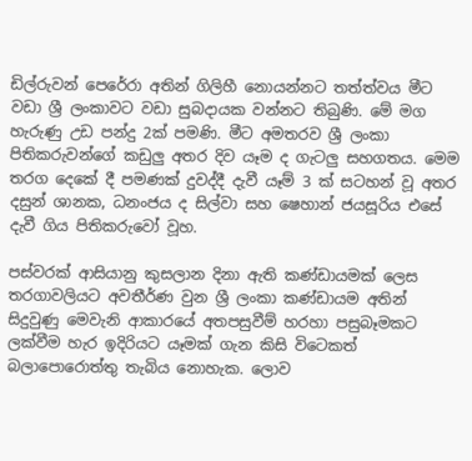ඩිල්රුවන් පෙරේරා අතින් ගිලිහී නොයන්නට තත්ත්වය මීට වඩා ශ්‍රී ලංකාවට වඩා සුබදායක වන්නට තිබුණි. මේ මග හැරුණු උඩ පන්දු 2ක් පමණි. මීට අමතරව ශ්‍රී ලංකා පිතිකරුවන්ගේ කඩුලු අතර දිව යෑම ද ගැටලු සහගතය. මෙම තරග දෙකේ දී පමණක් දුවද්දී දැවී යෑම් 3 ක් සටහන් වූ අතර දසුන් ශානක, ධනංජය ද සිල්වා සහ ෂෙහාන් ජයසූරිය එසේ දැවී ගිය පිතිකරුවෝ වූහ.

පස්වරක් ආසියානු කුසලාන දිනා ඇති කණ්ඩායමක් ලෙස තරගාවලියට අවතීර්ණ වුන ශ්‍රී ලංකා කණ්ඩායම අතින් සිදුවුණු මෙවැනි ආකාරයේ අතපසුවීම් හරහා පසුබෑමකට ලක්වීම හැර ඉදිරියට යෑමක් ගැන කිසි විටෙකත් බලාපොරොත්තු තැබිය නොහැක. ලොව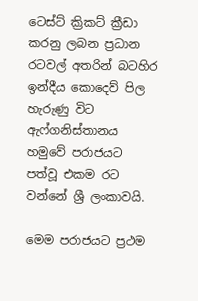ටෙස්ට් ක්‍රිකට් ක්‍රීඩා කරනු ලබන ප්‍රධාන රටවල් අතරින් බටහිර ඉන්දීය කොදෙව් පිල හැරුණු විට ඇෆ්ගනිස්තානය හමුවේ පරාජයට පත්වූ එකම රට වන්නේ ශ්‍රී ලංකාවයි.

මෙම පරාජයට ප්‍රථම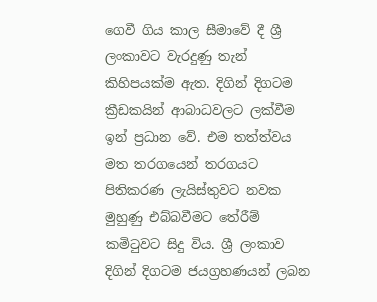ගෙවී ගිය කාල සීමාවේ දී ශ්‍රී ලංකාවට වැරදුණු තැන් කිහිපයක්ම ඇත. දිගින් දිගටම ක්‍රීඩකයින් ආබාධවලට ලක්වීම ඉන් ප්‍රධාන වේ. එම තත්ත්වය මත තරගයෙන් තරගයට පිතිකරණ ලැයිස්තුවට නවක මුහුණු එබ්බවීමට තේරීම් කමිටුවට සිදු විය. ශ්‍රී ලංකාව දිගින් දිගටම ජයග්‍රහණයන් ලබන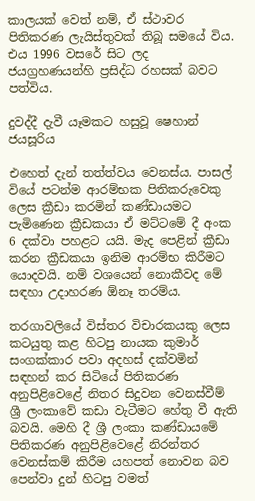කාලයක් වෙත් නම්, ඒ ස්ථාවර පිතිකරණ ලැයිස්තුවක් තිබූ සමයේ විය. එය 1996 වසරේ සිට ලද ජයග්‍රහණයන්හි ප්‍රසිද්ධ රහසක් බවට පත්විය.

දුවද්දී දැවී යෑමකට හසුවූ ෂෙහාන් ජයසූරිය

එහෙත් දැන් තත්ත්වය වෙනස්ය. පාසල් වියේ පටන්ම ආරම්භක පිතිකරුවෙකු ලෙස ක්‍රීඩා කරමින් කණ්ඩායමට පැමිණෙන ක්‍රීඩකයා ඒ මට්ටමේ දී අංක 6 දක්වා පහළට යයි. මැද පෙළින් ක්‍රීඩා කරන ක්‍රීඩකයා ඉනිම ආරම්භ කිරීමට යොදවයි. නම් වශයෙන් නොකීවද මේ සඳහා උදාහරණ ඕනෑ තරම්ය.

තරගාවලියේ විස්තර විචාරකයකු ලෙස කටයුතු කළ හිටපු නායක කුමාර් සංගක්කාර පවා අදහස් දක්වමින් සඳහන් කර සිටියේ පිතිකරණ අනුපිළිවෙළේ නිතර සිදුවන වෙනස්වීම් ශ්‍රී ලංකාවේ කඩා වැටීමට හේතු වී ඇති බවයි. මෙහි දී ශ්‍රී ලංකා කණ්ඩායමේ පිතිකරණ අනුපිළිවෙළේ නිරන්තර වෙනස්කම් කිරීම යහපත් නොවන බව පෙන්වා දුන් හිටපු වමත්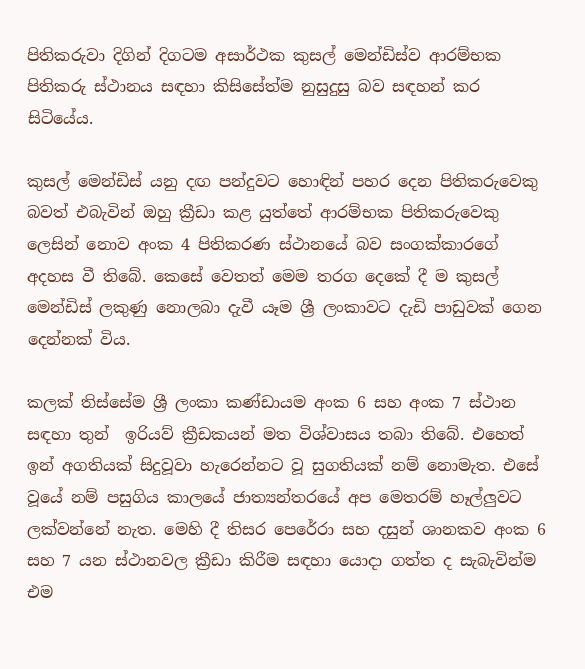පිතිකරුවා දිගින් දිගටම අසාර්ථක කුසල් මෙන්ඩිස්ව ආරම්භක පිතිකරු ස්ථානය සඳහා කිසිසේත්ම නුසුදුසු බව සඳහන් කර සිටියේය.

කුසල් මෙන්ඩිස් යනු දඟ පන්දුවට හොඳින් පහර දෙන පිතිකරුවෙකු බවත් එබැවින් ඔහු ක්‍රීඩා කළ යුත්තේ ආරම්භක පිතිකරුවෙකු ලෙසින් නොව අංක 4 පිතිකරණ ස්ථානයේ බව සංගක්කාරගේ අදහස වී තිබේ. කෙසේ වෙතත් මෙම තරග දෙකේ දී ම කුසල් මෙන්ඩිස් ලකුණු නොලබා දැවී යෑම ශ්‍රී ලංකාවට දැඩි පාඩුවක් ගෙන දෙන්නක් විය.

කලක් තිස්සේම ශ්‍රී ලංකා කණ්ඩායම අංක 6 සහ අංක 7 ස්ථාන සඳහා තුන්  ඉරියව් ක්‍රීඩකයන් මත විශ්වාසය තබා තිබේ. එහෙත් ඉන් අගතියක් සිදුවූවා හැරෙන්නට වූ සුගතියක් නම් නොමැත. එසේ වූයේ නම් පසුගිය කාලයේ ජාත්‍යන්තරයේ අප මෙතරම් හෑල්ලුවට ලක්වන්නේ නැත. මෙහි දී තිසර පෙරේරා සහ දසුන් ශානකව අංක 6 සහ 7 යන ස්ථානවල ක්‍රීඩා කිරීම සඳහා යොදා ගත්ත ද සැබැවින්ම එම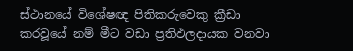ස්ථානයේ විශේෂඥ පිතිකරුවෙකු ක්‍රීඩා කරවූයේ නම් මීට වඩා ප්‍රතිඵලදායක වනවා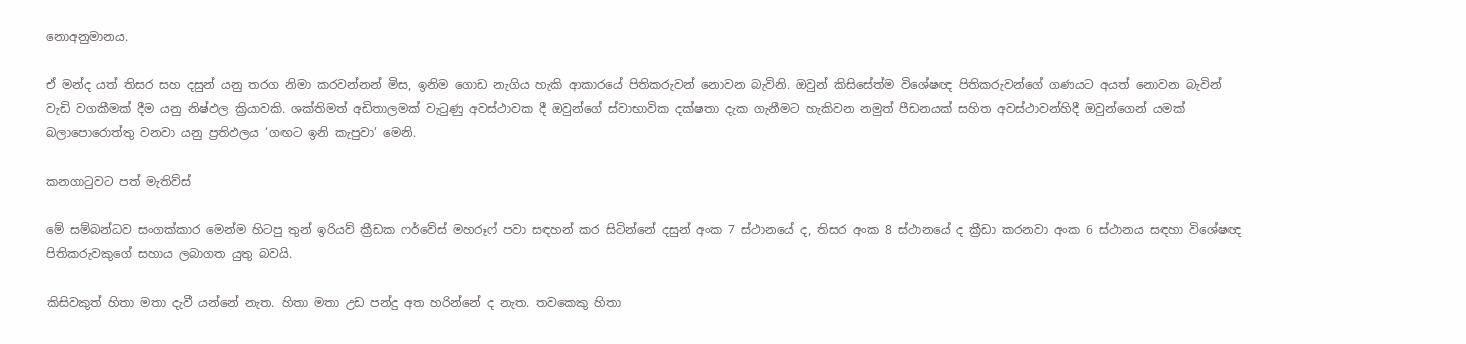නොඅනුමානය.

ඒ මන්ද යත් තිසර සහ දසුන් යනු තරග නිමා කරවන්නන් මිස, ඉනිම ගොඩ නැගිය හැකි ආකාරයේ පිතිකරුවන් නොවන බැවිනි. ඔවුන් කිසිසේත්ම විශේෂඥ පිතිකරුවන්ගේ ගණයට අයත් නොවන බැවින් වැඩි වගකීමක් දීම යනු නිෂ්ඵල ක්‍රියාවකි. ශක්තිමත් අඩිතාලමක් වැටුණු අවස්ථාවක දී ඔවුන්ගේ ස්වාභාවික දක්ෂතා දැක ගැනීමට හැකිවන නමුත් පීඩනයක් සහිත අවස්ථාවන්හිදී ඔවුන්ගෙන් යමක් බලාපොරොත්තු වනවා යනු ප්‍රතිඵලය ‘ගඟට ඉනි කැපුවා’ මෙනි.

කනගාටුවට පත් මැතිව්ස්

මේ සම්බන්ධව සංගක්කාර මෙන්ම හිටපු තුන් ඉරියව් ක්‍රීඩක ෆර්වේස් මහරූෆ් පවා සඳහන් කර සිටින්නේ දසුන් අංක 7 ස්ථානයේ ද, තිසර අංක 8 ස්ථානයේ ද ක්‍රීඩා කරනවා අංක 6 ස්ථානය සඳහා විශේෂඥ පිතිකරුවකුගේ සහාය ලබාගත යුතු බවයි.

කිසිවකුත් හිතා මතා දැවී යන්නේ නැත. හිතා මතා උඩ පන්දු අත හරින්නේ ද නැත. තවකෙකු හිතා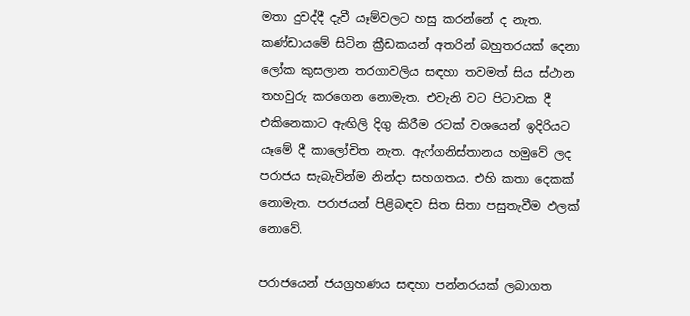මතා දුවද්දී දැවී යෑම්වලට හසු කරන්නේ ද නැත. කණ්ඩායමේ සිටින ක්‍රීඩකයන් අතරින් බහුතරයක් දෙනා ලෝක කුසලාන තරගාවලිය සඳහා තවමත් සිය ස්ථාන තහවුරු කරගෙන නොමැත. එවැනි වට පිටාවක දී එකිනෙකාට ඇඟිලි දිගු කිරීම රටක් වශයෙන් ඉදිරියට යෑමේ දී කාලෝචිත නැත. ඇෆ්ගනිස්තානය හමුවේ ලද පරාජය සැබැවින්ම නින්දා සහගතය. එහි කතා දෙකක් නොමැත. පරාජයන් පිළිබඳව සිත සිතා පසුතැවීම ඵලක් නොවේ.

පරාජයෙන් ජයග්‍රහණය සඳහා පන්නරයක් ලබාගත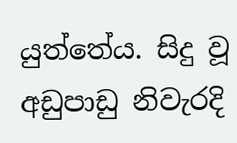යුත්තේය. සිදු වූ අඩුපාඩු නිවැරදි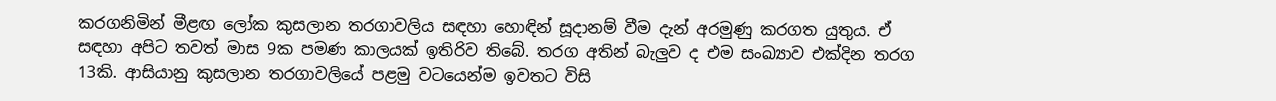කරගනිමින් මීළඟ ලෝක කුසලාන තරගාවලිය සඳහා හොඳින් සූදානම් වීම දැන් අරමුණු කරගත යුතුය. ඒ සඳහා අපිට තවත් මාස 9ක පමණ කාලයක් ඉතිරිව තිබේ. තරග අතින් බැලුව ද එම සංඛ්‍යාව එක්දින තරග 13කි. ආසියානු කුසලාන තරගාවලියේ පළමු වටයෙන්ම ඉවතට විසි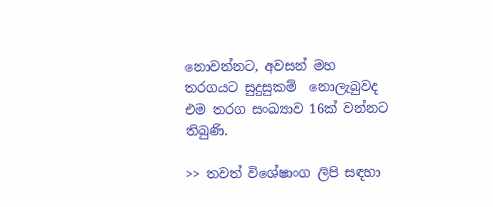නොවන්නට, අවසන් මහ තරගයට සුදුසුකම්  නොලැබුවද එම තරග සංඛ්‍යාව 16ක් වන්නට තිබුණි.

>> තවත් විශේෂාංග ලිපි සඳහා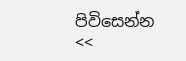පිවිසෙන්න <<